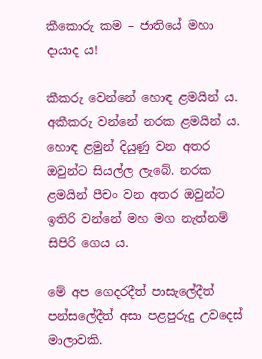කීකොරු කම – ජාතියේ මහා දායාද ය!

කීකරු වෙන්නේ හොඳ ළමයින් ය. අකීකරු වන්නේ නරක ළමයින් ය. හොඳ ළමුන් දියුණු වන අතර ඔවුන්ට සියල්ල ලැබේ. නරක ළමයින් පීචං වන අතර ඔවුන්ට ඉතිරි වන්නේ මහ මග නැත්නම් සිපිරි ගෙය ය.

මේ අප ගෙදරදීත් පාසැලේදීත් පන්සලේදීත් අසා පළපුරුදු උවදෙස් මාලාවකි.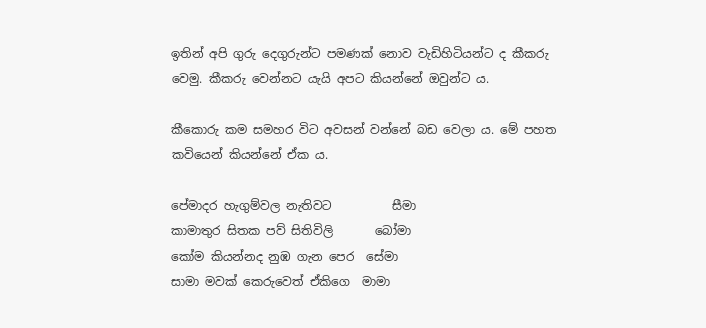ඉතින් අපි ගුරු දෙගුරුන්ට පමණක් නොව වැඩිහිටියන්ට ද කීකරු වෙමු. කීකරු වෙන්නට යැයි අපට කියන්නේ ඔවුන්ට ය.

කීකොරු කම සමහර විට අවසන් වන්නේ බඩ වෙලා ය. මේ පහත කවියෙන් කියන්නේ ඒක ය.

පේමාදර හැගුම්වල නැතිවට          සීමා
කාමාතුර සිතක පව් සිතිවිලි       බෝමා
කෝම කියන්නද නුඹ ගැන පෙර  සේමා
සාමා මවක් කෙරුවෙත් ඒකිගෙ  මාමා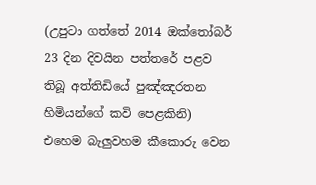(උපුටා ගත්තේ 2014 ඔක්තෝබර් 23 දින දිවයින පත්තරේ පළව තිබූ අත්තිඩියේ පුඤ්ඤරතන හිමියන්ගේ කවි පෙළකිනි)
එහෙම බැලුවහම කීකොරු වෙන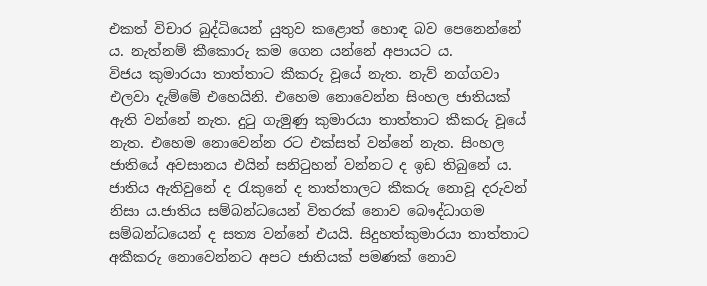එකත් විචාර බුද්ධියෙන් යුතුව කළොත් හොඳ බව පෙනෙන්නේ ය. නැත්නම් කීකොරු කම ගෙන යන්නේ අපායට ය.
විජය කුමාරයා තාත්තාට කීකරු වූයේ නැත. නැව් නග්ගවා එලවා දැම්මේ එහෙයිනි. එහෙම නොවෙන්න සිංහල ජාතියක් ඇති වන්නේ නැත. දුටු ගැමුණු කුමාරයා තාත්තාට කීකරු වූයේ නැත. එහෙම නොවෙන්න රට එක්සත් වන්නේ නැත. සිංහල ජාතියේ අවසානය එයින් සනිටුහන් වන්නට ද ඉඩ තිබුනේ ය. ජාතිය ඇතිවුනේ ද රැකුනේ ද තාත්තාලට කීකරු නොවූ දරුවන් නිසා ය.ජාතිය සම්බන්ධයෙන් විතරක් නොව බෞද්ධාගම සම්බන්ධයෙන් ද සත්‍ය වන්නේ එයයි. සිදුහත්කුමාරයා තාත්තාට අකීකරු නොවෙන්නට අපට ජාතියක් පමණක් නොව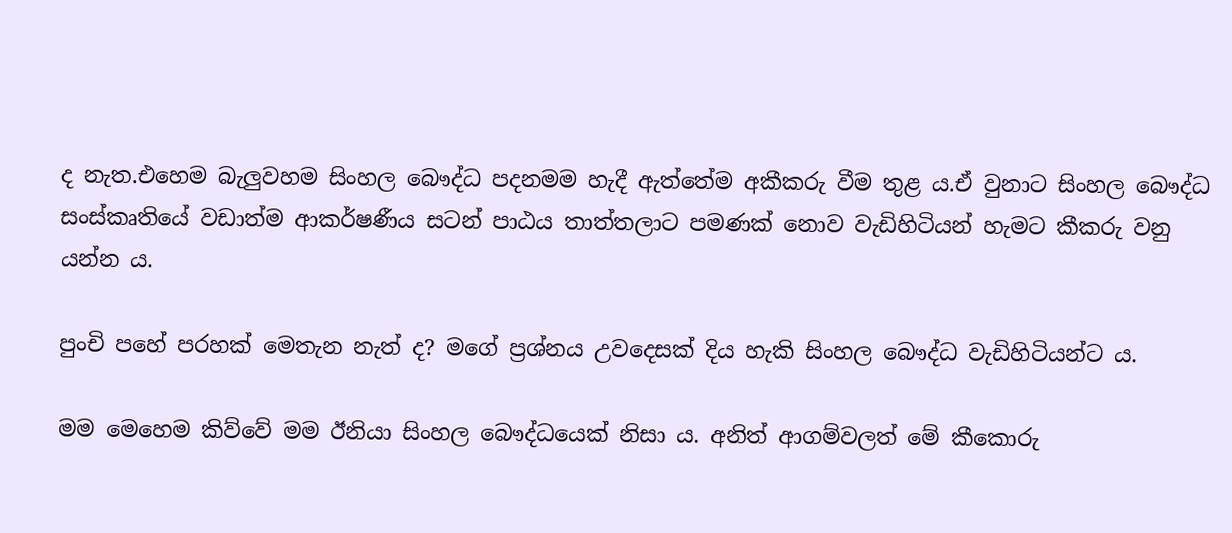ද නැත.එහෙම බැලුවහම සිංහල බෞද්ධ පදනමම හැදී ඇත්තේම අකීකරු වීම තුළ ය.ඒ වුනාට සිංහල බෞද්ධ සංස්කෘතියේ වඩාත්ම ආකර්ෂණීය සටන් පාඨය තාත්තලාට පමණක් නොව වැඩිහිටියන් හැමට කීකරු වනු යන්න ය.

පුංචි පහේ පරහක් මෙතැන නැත් ද? මගේ ප්‍රශ්නය උවදෙසක් දිය හැකි සිංහල බෞද්ධ වැඩිහිටියන්ට ය.

මම මෙහෙම කිව්වේ මම ඊනියා සිංහල බෞද්ධයෙක් නිසා ය. අනිත් ආගම්වලත් මේ කීකොරු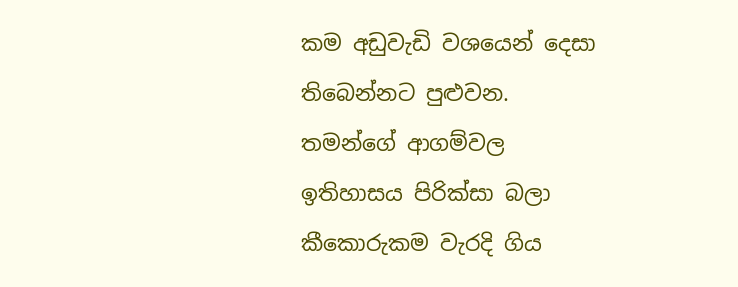කම අඩුවැඩි වශයෙන් දෙසා තිබෙන්නට පුළුවන. තමන්ගේ ආගම්වල ඉතිහාසය පිරික්සා බලා කීකොරුකම වැරදි ගිය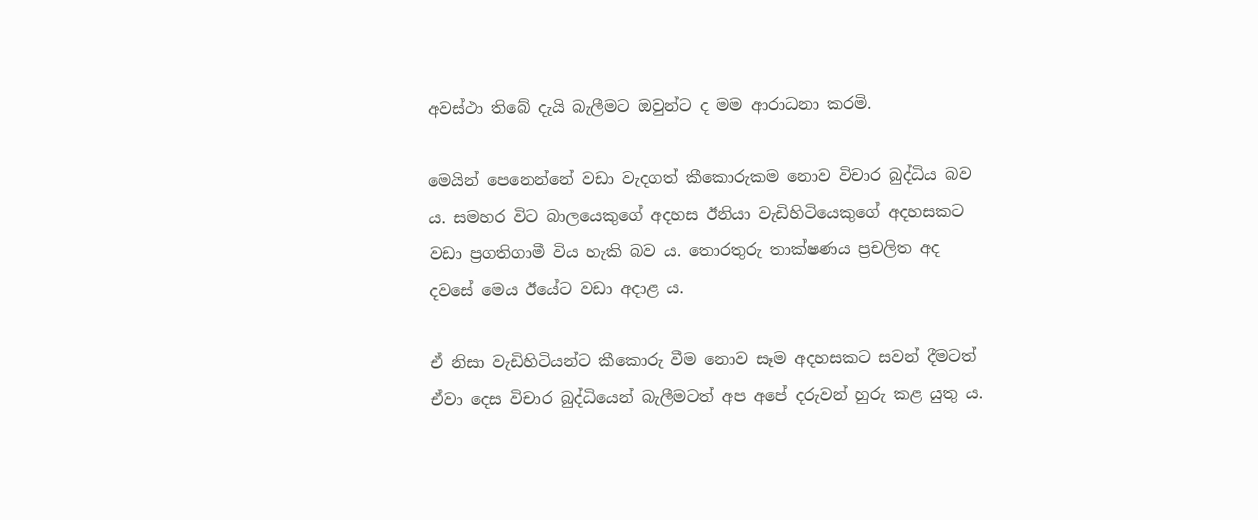අවස්ථා තිබේ දැයි බැලීමට ඔවුන්ට ද මම ආරාධනා කරමි.

මෙයින් පෙනෙන්නේ වඩා වැදගත් කීකොරුකම නොව විචාර බුද්ධිය බව ය. සමහර විට බාලයෙකුගේ අදහස ඊනියා වැඩිහිටියෙකුගේ අදහසකට වඩා ප්‍රගතිගාමී විය හැකි බව ය. තොරතුරු තාක්ෂණය ප්‍රචලිත අද දවසේ මෙය ඊයේට වඩා අදාළ ය.

ඒ නිසා වැඩිහිටියන්ට කීකොරු වීම නොව සෑම අදහසකට සවන් දීමටත් ඒවා දෙස විචාර බුද්ධියෙන් බැලීමටත් අප අපේ දරුවන් හුරු කළ යුතු ය.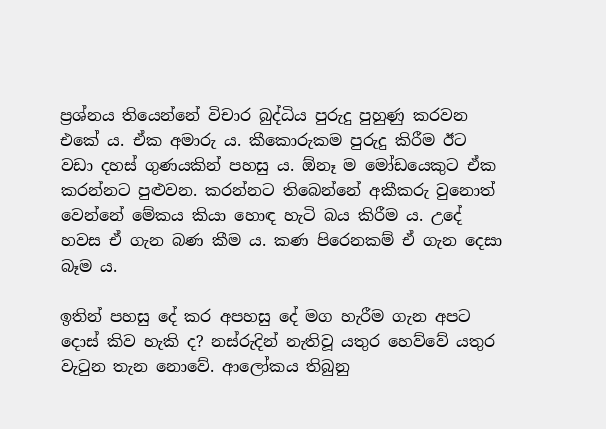ප්‍රශ්නය තියෙන්නේ විචාර බුද්ධිය පුරුදු පුහුණු කරවන එකේ ය. ඒක අමාරු ය. කීකොරුකම පුරුදු කිරීම ඊට වඩා දහස් ගුණයකින් පහසු ය. ඕනෑ ම මෝඩයෙකුට ඒක කරන්නට පුළුවන. කරන්නට තිබෙන්නේ අකීකරු වුනොත් වෙන්නේ මේකය කියා හොඳ හැටි බය කිරීම ය. උදේ හවස ඒ ගැන බණ කීම ය. කණ පිරෙනකම් ඒ ගැන දෙසා බෑම ය.

ඉතින් පහසු දේ කර අපහසු දේ මග හැරීම ගැන අපට දොස් කිව හැකි ද? නස්රුදින් නැතිවූ යතුර හෙව්වේ යතුර වැටුන තැන නොවේ. ආලෝකය තිබුනු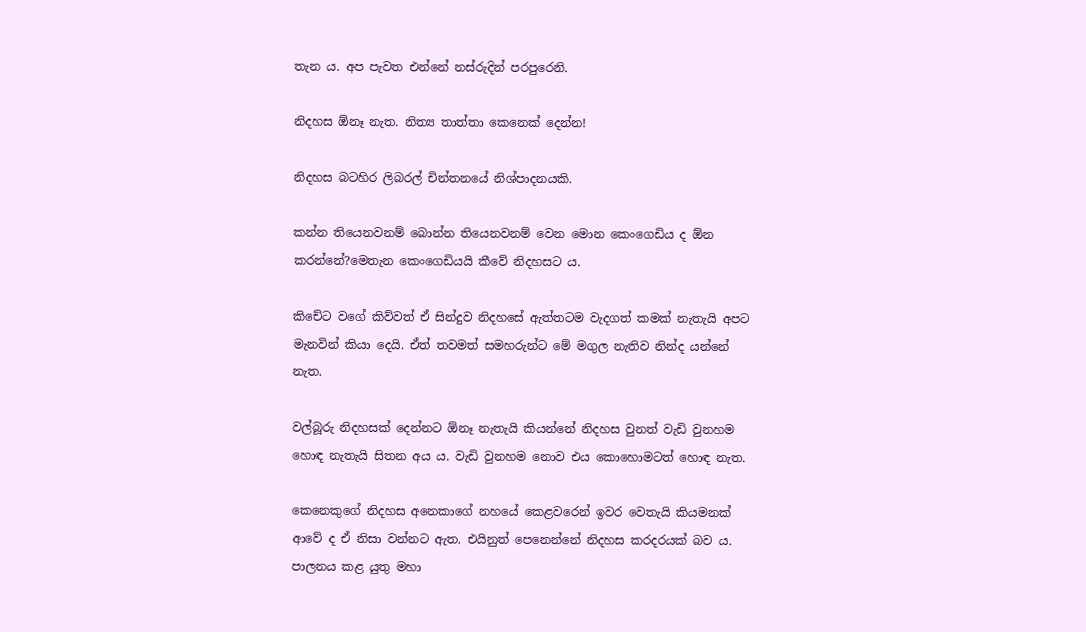තැන ය. අප පැවත එන්නේ නස්රුදින් පරපුරෙනි.

නිදහස ඕනෑ නැත. නිත්‍ය තාත්තා කෙනෙක් දෙන්න!

නිදහස බටහිර ලිබරල් චින්තනයේ නිශ්පාදනයකි.

කන්න තියෙනවනම් බොන්න තියෙනවනම් වෙන මොන කෙංගෙඩිය ද ඕන කරන්නේ?මෙතැන කෙංගෙඩියයි කීවේ නිදහසට ය.

කිචේට වගේ කිව්වත් ඒ සින්දුව නිදහසේ ඇත්තටම වැදගත් කමක් නැතැයි අපට මැනවින් කියා දෙයි. ඒත් තවමත් සමහරුන්ට මේ මගුල නැතිව නින්ද යන්නේ නැත.

වල්බූරු නිදහසක් දෙන්නට ඕනෑ නැතැයි කියන්නේ නිදහස වුනත් වැඩි වුනහම හොඳ නැතැයි සිතන අය ය. වැඩි වුනහම නොව එය කොහොමටත් හොඳ නැත.

කෙනෙකුගේ නිදහස අනෙකාගේ නහයේ කෙළවරෙන් ඉවර වෙතැයි කියමනක් ආවේ ද ඒ නිසා වන්නට ඇත. එයිනුත් පෙනෙන්නේ නිදහස කරදරයක් බව ය. පාලනය කළ යුතු මහා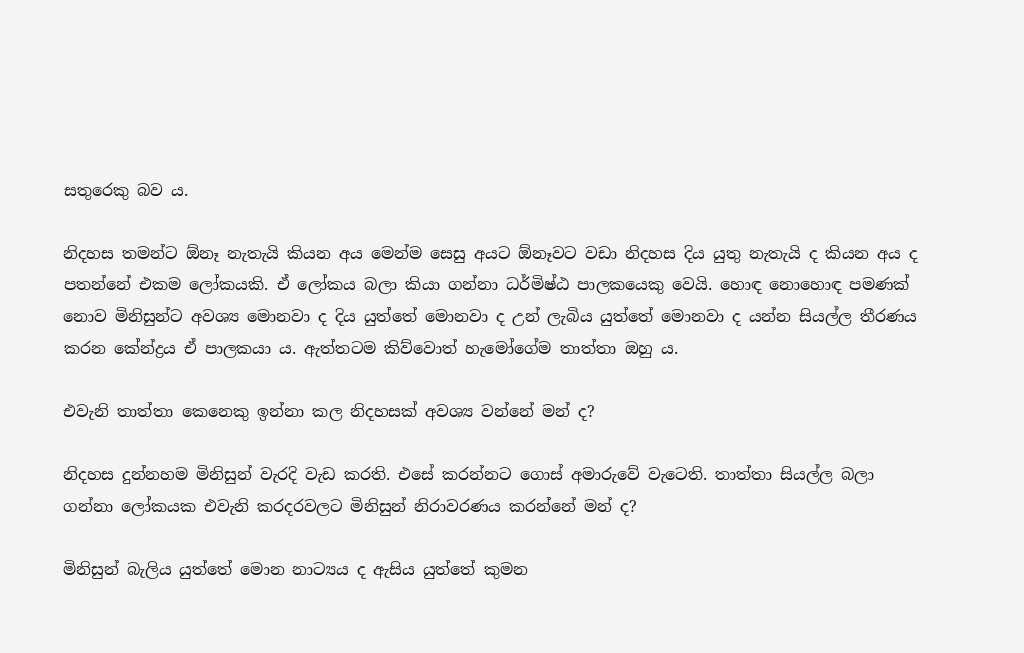සතුරෙකු බව ය.

නිදහස තමන්ට ඕනෑ නැතැයි කියන අය මෙන්ම සෙසු අයට ඕනෑවට වඩා නිදහස දිය යුතු නැතැයි ද කියන අය ද පතන්නේ එකම ලෝකයකි. ඒ ලෝකය බලා කියා ගන්නා ධර්මිෂ්ඨ පාලකයෙකු වෙයි. හොඳ නොහොඳ පමණක් නොව මිනිසුන්ට අවශ්‍ය මොනවා ද දිය යුත්තේ මොනවා ද උන් ලැබිය යුත්තේ මොනවා ද යන්න සියල්ල තීරණය කරන කේන්ද්‍රය ඒ පාලකයා ය. ඇත්තටම කිව්වොත් හැමෝගේම තාත්තා ඔහු ය.

එවැනි තාත්තා කෙනෙකු ඉන්නා කල නිදහසක් අවශ්‍ය වන්නේ මන් ද?

නිදහස දුන්නහම මිනිසුන් වැරදි වැඩ කරති. එසේ කරන්නට ගොස් අමාරුවේ වැටෙති. තාත්තා සියල්ල බලා ගන්නා ලෝකයක එවැනි කරදරවලට මිනිසුන් නිරාවරණය කරන්නේ මන් ද?

මිනිසුන් බැලිය යුත්තේ මොන නාට්‍යය ද ඇසිය යුත්තේ කුමන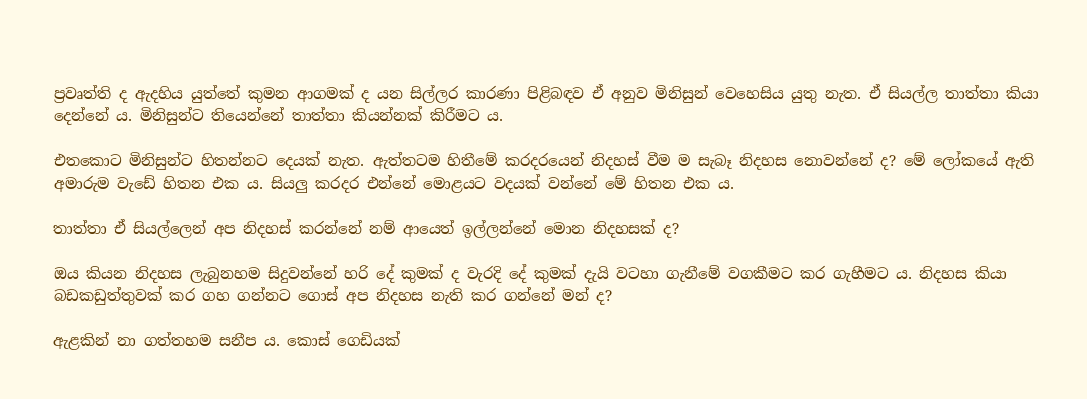ප්‍රවෘත්ති ද ඇදහිය යුත්තේ කුමන ආගමක් ද යන සිල්ලර කාරණා පිළිබඳව ඒ අනුව මිනිසුන් වෙහෙසිය යුතු නැත. ඒ සියල්ල තාත්තා කියා දෙන්නේ ය. මිනිසුන්ට තියෙන්නේ තාත්තා කියන්නක් කිරීමට ය.

එතකොට මිනිසුන්ට හිතන්නට දෙයක් නැත. ඇත්තටම හිතීමේ කරදරයෙන් නිදහස් වීම ම සැබෑ නිදහස නොවන්නේ ද? මේ ලෝකයේ ඇති අමාරුම වැඩේ හිතන එක ය. සියලු කරදර එන්නේ මොළයට වදයක් වන්නේ මේ හිතන එක ය.

තාත්තා ඒ සියල්ලෙන් අප නිදහස් කරන්නේ නම් ආයෙත් ඉල්ලන්නේ මොන නිදහසක් ද?

ඔය කියන නිදහස ලැබුනහම සිදුවන්නේ හරි දේ කුමක් ද වැරදි දේ කුමක් දැයි වටහා ගැනීමේ වගකීමට කර ගැහීමට ය. නිදහස කියා බඩකඩුත්තුවක් කර ගහ ගන්නට ගොස් අප නිදහස නැති කර ගන්නේ මන් ද?

ඇළකින් නා ගත්තහම සනීප ය. කොස් ගෙඩියක්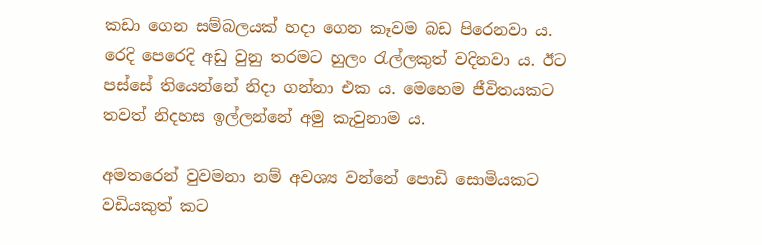කඩා ගෙන සම්බලයක් හදා ගෙන කෑවම බඩ පිරෙනවා ය. රෙදි පෙරෙදි අඩු වුනු තරමට හුලං රැල්ලකුත් වදිනවා ය. ඊට පස්සේ තියෙන්නේ නිදා ගන්නා එක ය. මෙහෙම ජීවිතයකට තවත් නිදහස ඉල්ලන්නේ අමු කැවුනාම ය.

අමතරෙන් වුවමනා නම් අවශ්‍ය වන්නේ පොඩි සොමියකට වඩියකුත් කට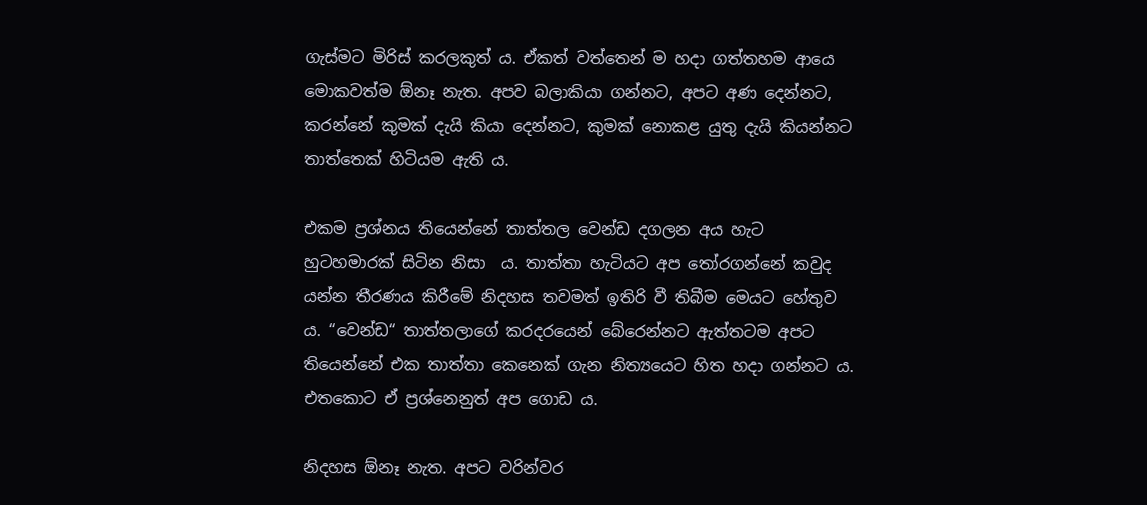ගැස්මට මිරිස් කරලකුත් ය. ඒකත් වත්තෙන් ම හදා ගත්තහම ආයෙ මොකවත්ම ඕනෑ නැත. අපව බලාකියා ගන්නට, අපට අණ දෙන්නට, කරන්නේ කුමක් දැයි කියා දෙන්නට, කුමක් නොකළ යුතු දැයි කියන්නට තාත්තෙක් හිටියම ඇති ය.

එකම ප්‍රශ්නය තියෙන්නේ තාත්තල වෙන්ඩ දගලන අය හැට හුටහමාරක් සිටින නිසා  ය. තාත්තා හැටියට අප තෝරගන්නේ කවුද යන්න තීරණය කිරීමේ නිදහස තවමත් ඉතිරි වී තිබීම මෙයට හේතුව ය. “වෙන්ඩ“ තාත්තලාගේ කරදරයෙන් බේරෙන්නට ඇත්තටම අපට තියෙන්නේ එක තාත්තා කෙනෙක් ගැන නිත්‍යයෙට හිත හදා ගන්නට ය. එතකොට ඒ ප්‍රශ්නෙනුත් අප ගොඩ ය.

නිදහස ඕනෑ නැත. අපට වරින්වර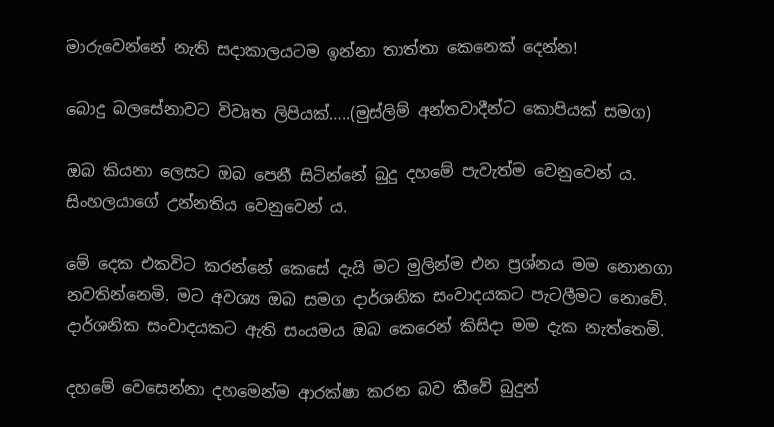මාරුවෙන්නේ නැති සදාකාලයටම ඉන්නා තාත්තා කෙනෙක් දෙන්න!

බොදු බලසේනාවට විවෘත ලිපියක්…..(මුස්ලිම් අන්තවාදීන්ට කොපියක් සමග)

ඔබ කියනා ලෙසට ඔබ පෙනී සිටින්නේ බුදු දහමේ පැවැත්ම වෙනුවෙන් ය. සිංහලයාගේ උන්නතිය වෙනුවෙන් ය.

මේ දෙක එකවිට කරන්නේ කෙසේ දැයි මට මුලින්ම එන ප්‍රශ්නය මම නොනගා නවතින්නෙමි. මට අවශ්‍ය ඔබ සමග දාර්ශනික සංවාදයකට පැටලීමට නොවේ. දාර්ශනික සංවාදයකට ඇති සංයමය ඔබ කෙරෙන් කිසිදා මම දැක නැත්තෙමි.

දහමේ වෙසෙන්නා දහමෙන්ම ආරක්ෂා කරන බව කීවේ බුදුන්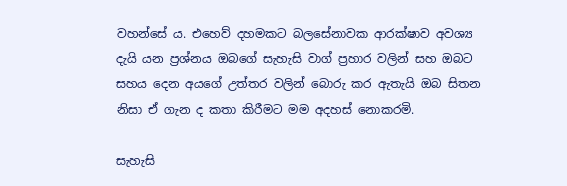වහන්සේ ය. එහෙව් දහමකට බලසේනාවක ආරක්ෂාව අවශ්‍ය දැයි යන ප්‍රශ්නය ඔබගේ සැහැසි වාග් ප්‍රහාර වලින් සහ ඔබට සහය දෙන අයගේ උත්තර වලින් බොරු කර ඇතැයි ඔබ සිතන නිසා ඒ ගැන ද කතා කිරීමට මම අදහස් නොකරමි.

සැහැසි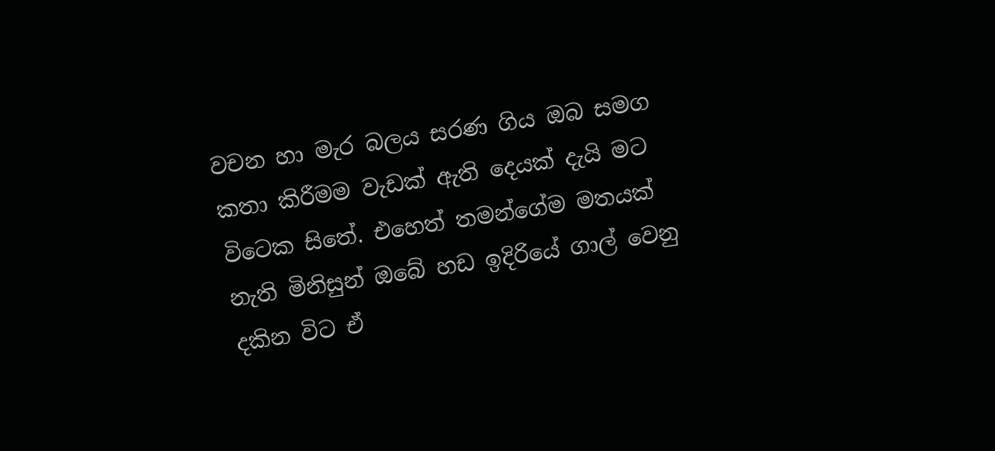වචන හා මැර බලය සරණ ගිය ඔබ සමග කතා කිරීමම වැඩක් ඇති දෙයක් දැයි මට විටෙක සිතේ. එහෙත් තමන්ගේම මතයක් නැති මිනිසුන් ඔබේ හඩ ඉදිරියේ ගාල් වෙනු දකින විට ඒ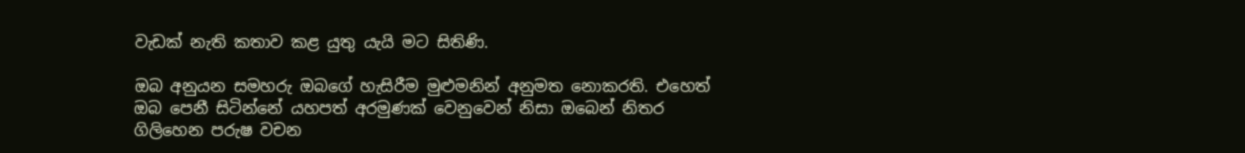වැඩක් නැති කතාව කළ යුතු යැයි මට සිතිණි.

ඔබ අනුයන සමහරු ඔබගේ හැසිරීම මුළුමනින් අනුමත නොකරති. එහෙත් ඔබ පෙනී සිටින්නේ යහපත් අරමුණක් වෙනුවෙන් නිසා ඔබෙන් නිතර ගි‍ලිහෙන පරුෂ වචන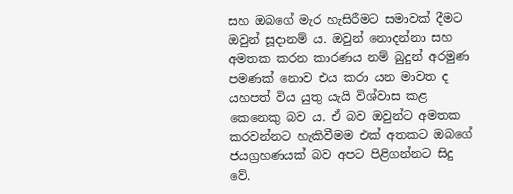සහ ඔබගේ මැර හැසිරීමට සමාවක් දීමට ඔවුන් සූදානම් ය. ඔවුන් නොදන්නා සහ අමතක කරන කාරණය නම් බුදුන් අරමුණ පමණක් නොව එය කරා යන මාවත ද යහපත් විය යුතු යැයි විශ්වාස කළ කෙනෙකු බව ය. ඒ බව ඔවුන්ට අමතක කරවන්නට හැකිවීමම එක් අතකට ඔබගේ ජයග්‍රහණයක් බව අපට පිළිගන්නට සිදු වේ.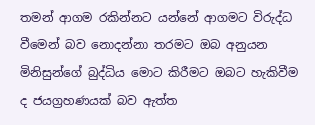තමන් ආගම රකින්නට යන්නේ ආගමට විරුද්ධ වීමෙන් බව නොදන්නා තරමට ඔබ අනුයන මිනිසුන්ගේ බුද්ධිය මොට කිරීමට ඔබට හැකිවීම ද ජයග්‍රහණයක් බව ඇත්ත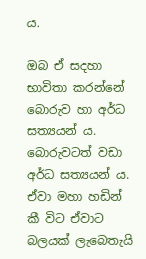ය.

ඔබ ඒ සදහා භාවිතා කරන්නේ බොරුව හා අර්ධ සත්‍යයන් ය. බොරුවටත් වඩා අර්ධ සත්‍යයන් ය. ඒවා මහා හඩින් කී විට ඒවාට බලයක් ලැබෙතැයි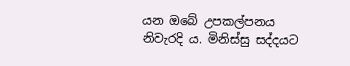යන ඔබේ උපකල්පනය නිවැරදි ය. මිනිස්සු සද්දයට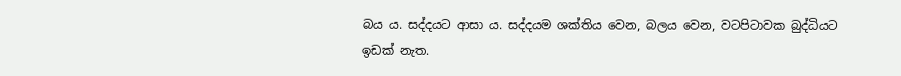බය ය. සද්දයට ආසා ය. සද්දයම ශක්තිය වෙන, බලය වෙන, වටපිටාවක බුද්ධියට ඉඩක් නැත.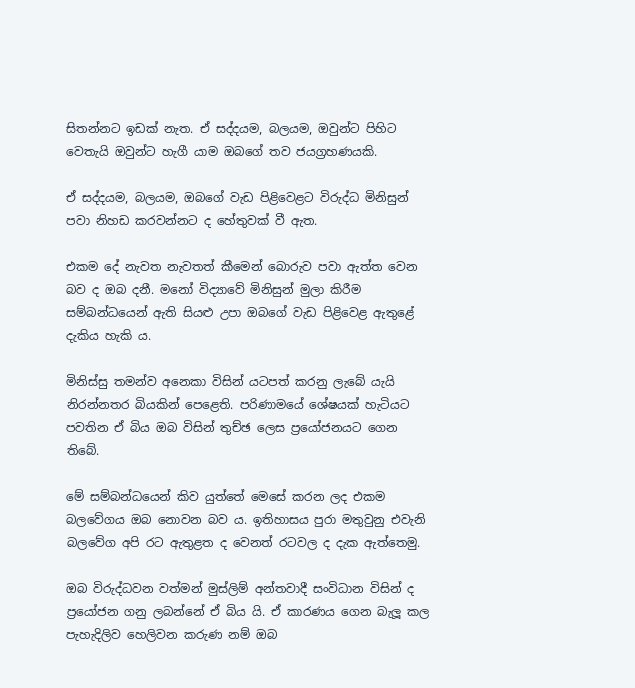සිතන්නට ඉඩක් නැත. ඒ සද්දයම, බලයම, ඔවුන්ට පිහිට වෙතැයි ඔවුන්ට හැගී යාම ඔබගේ තව ජයග්‍රහණයකි.

ඒ සද්දයම, බලයම, ඔබගේ වැඩ පිළිවෙළට විරුද්ධ මිනිසුන් පවා නිහඩ කරවන්නට ද හේතුවක් වී ඇත.

එකම දේ නැවත නැවතත් කීමෙන් බොරුව පවා ඇත්ත වෙන බව ද ඔබ දනී. මනෝ විද්‍යාවේ මිනිසුන් මුලා කිරීම සම්බන්ධයෙන් ඇති සියළු උපා ඔබගේ වැඩ පිළිවෙළ ඇතුළේ දැකිය හැකි ය.

මිනිස්සු තමන්ව අනෙකා විසින් යටපත් කරනු ලැබේ යැයි නිරන්නතර බියකින් පෙ‍ළෙති. පරිණාමයේ ශේෂයක් හැටියට පවතින ඒ බිය ඔබ විසින් තුච්ඡ ලෙස ප්‍රයෝජනයට ගෙන තිබේ.

මේ සම්බන්ධයෙන් කිව යුත්තේ මෙසේ කරන ලද එකම බලවේගය ඔබ නොවන බව ය. ඉතිහාසය පුරා මතුවුනු එවැනි බලවේග අපි රට ඇතුළත ද වෙනත් රටවල ද දැක ඇත්තෙමු.

ඔබ විරුද්ධවන වත්මන් මුස්ලිම් අන්තවාදී සංවිධාන විසින් ද ප්‍රයෝජන ගනු ලබන්නේ ඒ බිය යි. ඒ කාරණය ගෙන බැලූ කල පැහැදිලිව හෙලිවන කරුණ නම් ඔබ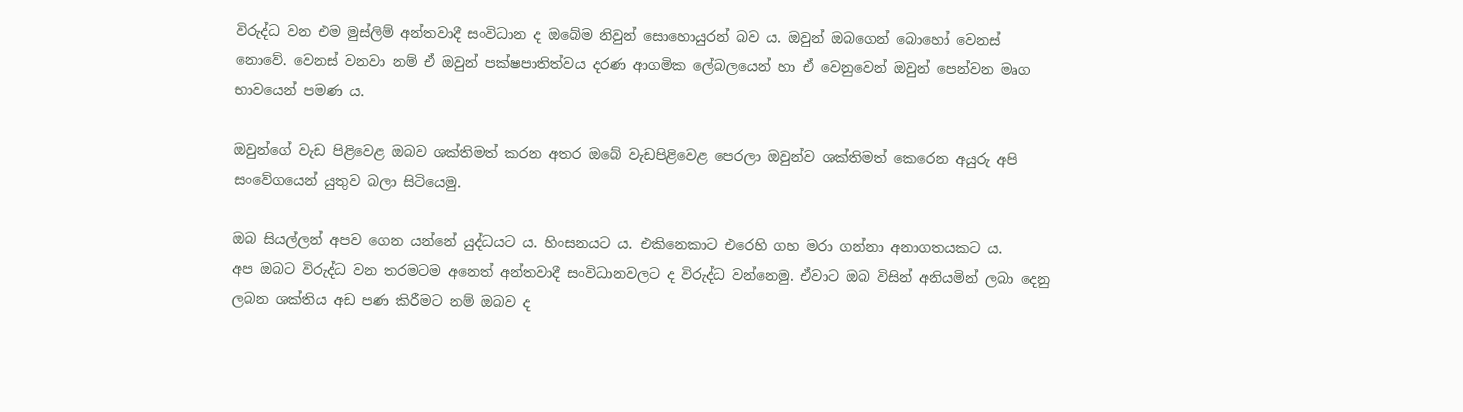විරුද්ධ වන එම මුස්ලිම් අන්තවාදී සංවිධාන ද ඔබේම නිවුන් සොහොයුරන් බව ය. ඔවුන් ඔබගෙන් බොහෝ වෙනස් නොවේ. වෙනස් වනවා නම් ඒ ඔවුන් පක්ෂපාතිත්වය දරණ ආගමික ලේබලයෙන් හා ඒ වෙනුවෙන් ඔවුන් පෙන්වන මෘග භාවයෙන් පමණ ය.

ඔවුන්ගේ වැඩ පිළිවෙළ ඔබව ශක්තිමත් කරන අතර ඔබේ වැඩපිළිවෙළ පෙරලා ඔවුන්ව ශක්තිමත් කෙරෙන අයුරු අපි සංවේගයෙන් යුතුව බලා සිටියෙමු.

ඔබ සියල්ලන් අපව ගෙන යන්නේ යුද්ධයට ය. හිංසනයට ය. එකිනෙකාට එරෙහි ගහ මරා ගන්නා අනාගතයකට ය.
අප ඔබට විරුද්ධ වන තරමටම අනෙත් අන්තවාදී සංවිධානවලට ද විරුද්ධ වන්නෙමු. ඒවාට ඔබ විසින් අනියමින් ලබා දෙනු ලබන ශක්තිය අඩ පණ කිරීමට නම් ඔබව ද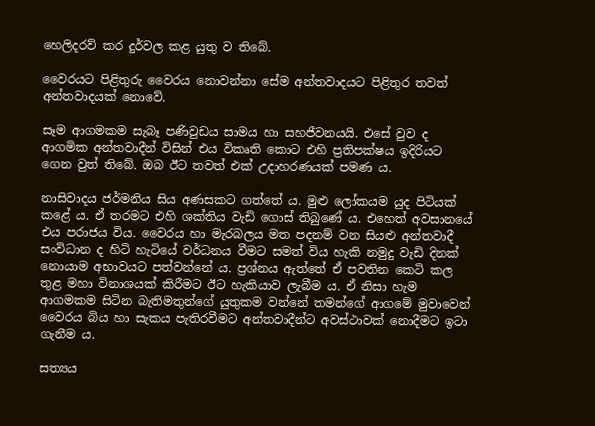හෙලිදරව් කර දුර්වල කළ යුතු ව තිබේ.

වෛරයට පිළිතුරු වෛරය නොවන්නා සේම අන්තවාදයට පිළිතුර තවත් අන්තවාදයක් නොවේ.

සෑම ආගමකම සැබෑ පණිවුඩය සාමය හා සහජීවනයයි. එසේ වුව ද ආගමික අන්තවාදීන් විසින් එය විකෘති කොට එහි ප්‍රතිපක්ෂය ඉදිරියට ගෙන වුත් තිබේ. ඔබ ඊට තවත් එක් උදාහරණයක් පමණ ය.

නාසිවාදය ජර්මනිය සිය අණසකට ගත්තේ ය. මුළු ලෝකයම යුද පිටියක් කළේ ය. එ‍් තරමට එහි ශක්තිය වැඩි ගොස් තිබුණේ ය. එහෙත් අවසා‍නයේ එය පරාජය විය. වෛරය හා මැරබලය මත පදනම් වන සියළු අන්තවාදී සංවිධාන ද හිටි හැටියේ වර්ධනය වීමට සමත් විය හැකි නමුදු වැඩි දිනක් නොයාම අභාවයට පත්වන්නේ ය. ප්‍රශ්නය ඇත්තේ ඒ පවතින කෙටි කල තුළ මහා විනාශයක් කිරීමට ඊට හැකියාව ලැබීම ය. ඒ නිසා හැම ආගමකම සිටින බැතිමතුන්ගේ යුතුකම වන්නේ තමන්ගේ ආගමේ මුවාවෙන් වෛරය බිය හා සැකය පැතිරවීමට අන්තවාදීන්ට අවස්ථාවක් නොදීමට ඉටා ගැනීම ය.

සත්‍යය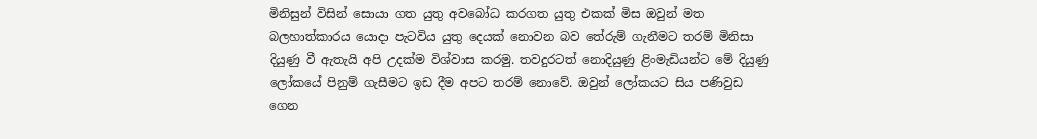මිනිසුන් විසින් සොයා ගත යුතු අවබෝධ කරගත යුතු එකක් මිස ඔවුන් මත බලහාත්කාරය ‍යොදා පැටවිය යුතු දෙයක් නොවන බව තේරුම් ගැනීමට තරම් මිනිසා දියුණු වී ඇතැයි අපි උදක්ම විශ්වාස කරමු. තවදුරටත් නොදියුණු ළිංමැඩියන්ට මේ දියුණු ලෝකයේ පිනුම් ගැසීමට ඉඩ දීම අපට තරම් නොවේ. ඔවුන් ලෝකයට සිය පණිවුඩ ගෙන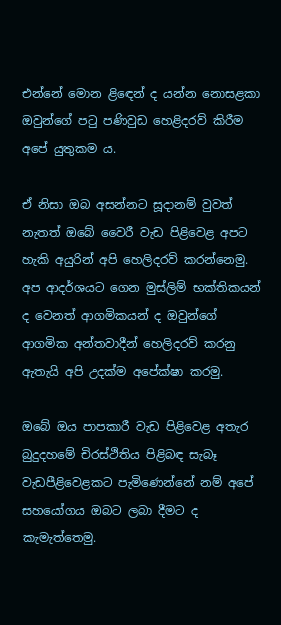එන්නේ මොන ළි‍ඳෙන් ද යන්න නොසළකා ඔවුන්ගේ පටු පණිවුඩ හෙළිදරව් කිරීම අපේ යුතුකම ය.

ඒ නිසා ඔබ අසන්නට සූදානම් වුවත් නැතත් ඔබේ වෛරී වැඩ පිළිවෙළ අපට හැකි අයුරින් අපි හෙලිදරව් කරන්නෙමු. අප ආදර්ශයට ගෙන මුස්ලිම් භක්තිකයන් ද වෙනත් ආගමිකයන් ද ඔවුන්ගේ ආගමික අන්තවාදීන් හෙලිදරව් කරනු ඇතැයි අපි උදක්ම අපේක්ෂා කරමු.

ඔබේ ඔය පාපකාරී වැඩ පිළිවෙළ අතැර බුදුදහමේ චිරස්ථිතිය පිළිබඳ සැබෑ වැඩපීළිවෙළකට පැමිණෙන්නේ නම් අපේ සහයෝගය ඔබට ලබා දීමට ද කැමැත්තෙමු.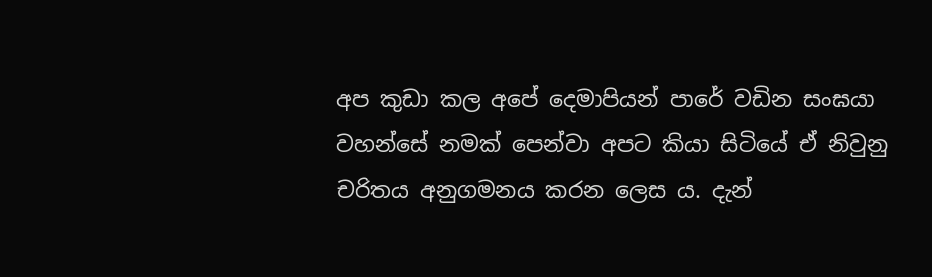අප කුඩා කල අපේ දෙමාපියන් පාරේ වඩින සංඝයා වහන්සේ නමක් පෙන්වා අපට කියා සිටියේ ඒ නිවුනු චරිතය අනුගමනය කරන ලෙස ය. දැන්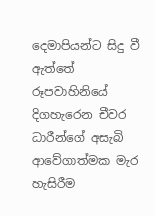දෙමාපියන්ට සිදු වී ඇත්තේ රූපවාහිනියේ දිගහැරෙන චීවර ධාරීන්ගේ අසැබි ආවේගාත්මක මැර හැසිරීම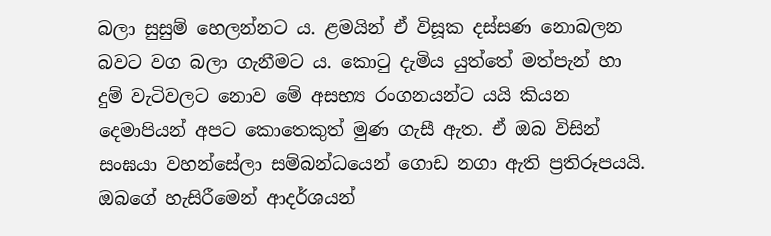බලා සුසුම් හෙලන්නට ය. ළමයින් ඒ විසූක දස්සණ නොබලන බවට වග බලා ගැනීමට ය. කොටු දැමිය යුත්තේ මත්පැන් හා දුම් වැටිවලට නොව මේ අසභ්‍ය රංගනයන්ට යයි කියන දෙමාපියන් අපට කොතෙකුත් මුණ ගැසී ඇත. ඒ ඔබ විසින් සංඝයා වහන්සේලා සම්බන්ධයෙන් ගොඩ නගා ඇති ප්‍රතිරූපයයි. ඔබගේ හැසිරීමෙන් ආදර්ශයන්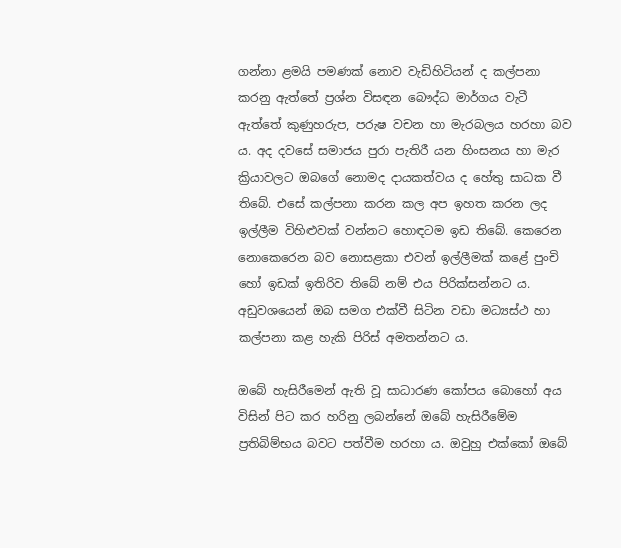ගන්නා ළමයි පමණක් නොව වැඩිහිටියන් ද කල්පනා කරනු ඇත්තේ ප්‍රශ්න විසඳන බෞද්ධ මාර්ගය වැටී ඇත්තේ කුණුහරුප, පරුෂ වචන හා මැරබලය හරහා බව ය. අද දවසේ සමාජය පුරා පැතිරී යන හිංසනය හා මැර ක්‍රියාවලට ඔබගේ නොමද දායකත්වය ද හේතු සාධක වී තිබේ. එසේ කල්පනා කරන කල අප ඉහත කරන ලද ඉල්ලීම විහිළුවක් වන්නට හොඳටම ඉඩ තිබේ. කෙරෙන නොකෙරෙන බව නොසළකා එ‍වන් ඉල්ලීමක් කළේ පුංචි හෝ ඉඩක් ඉතිරිව තිබේ නම් එය පිරික්සන්නට ය. අඩුවශයෙන් ඔබ සමග එක්වී සිටින වඩා මධ්‍යස්ථ හා කල්පනා කළ හැකි පිරිස් අමතන්නට ය.

ඔබේ හැසිරීමෙන් ඇති වූ සාධාරණ කෝපය බොහෝ අය විසින් පිට කර හරිනු ලබන්නේ ඔබේ හැසිරීමේම ප්‍රතිබිම්භය බවට පත්වීම හරහා ය. ඔවුහු එක්කෝ ඔබේ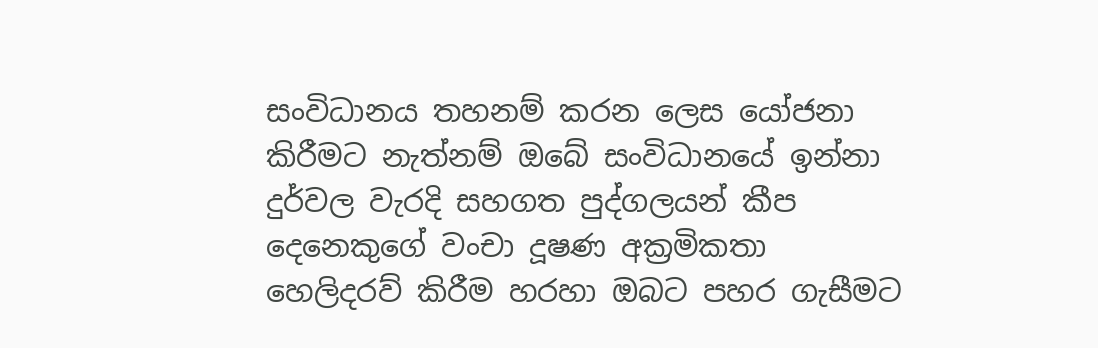සංවිධානය තහනම් කරන ලෙස යෝජනා කිරීමට නැත්නම් ඔබේ සංවිධානයේ ඉන්නා දුර්වල වැරදි සහගත පුද්ගලයන් කීප දෙනෙකුගේ වංචා දූෂණ අක්‍රමිකතා හෙලිදරව් කිරීම හරහා ඔබට පහර ගැසීමට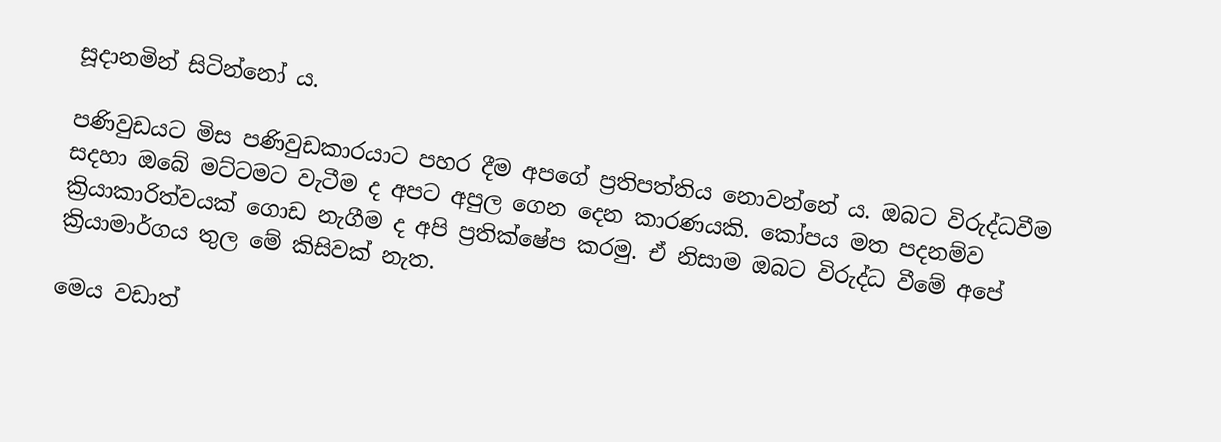සූදානමින් සිටින්නෝ ය.

පණිවුඩයට මිස පණිවුඩකාරයාට පහර දීම අපගේ ප්‍රතිපත්තිය නොවන්නේ ය. ඔබට විරුද්ධවීම සදහා ඔබේ මට්ටමට වැටීම ද අපට අපුල ගෙන දෙන කාරණයකි. කෝපය මත පදනම්ව ක්‍රියාකාරිත්වයක් ගොඩ නැගීම ද අපි ප්‍රතික්ෂේප කරමු. ඒ නිසාම ඔබට විරුද්ධ වීමේ අපේ ක්‍රියාමාර්ගය තුල මේ කිසිවක් නැත.

මෙය වඩාත්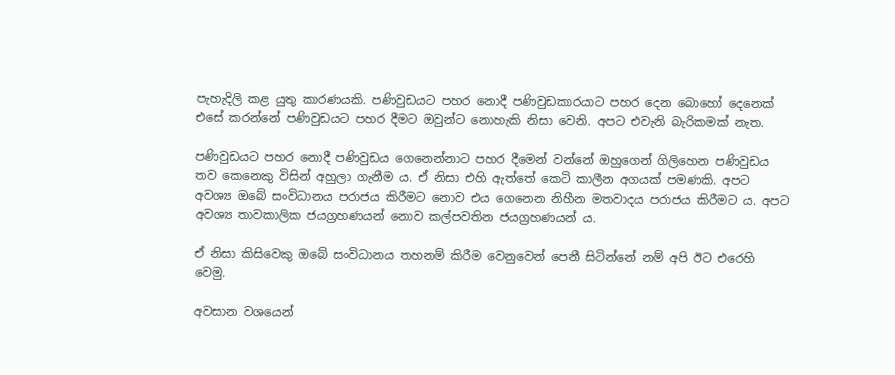පැහැදිලි කළ යුතු කාරණයකි. පණිවුඩයට පහර නොදී පණිවුඩකාරයාට පහර දෙන බොහෝ දෙනෙක් එසේ කරන්නේ පණිවුඩයට පහර දීමට ඔවුන්ට නොහැකි නිසා වෙනි. අපට එවැනි බැරිකමක් නැත.

පණිවුඩයට පහර නොදී පණිවුඩය ගෙනෙන්නාට පහර දීමෙන් වන්නේ ඔහුගෙන් ගිලිහෙන පණිවුඩය තව කෙනෙකු විසින් අහුලා ගැනීම ය. ඒ නිසා එහි ඇත්තේ කෙටි කාලීන අගයක් පමණකි. අපට අවශ්‍ය ඔබේ සංවිධානය පරාජය කිරීමට නොව එය ගෙනෙන නිහීන මතවාදය පරාජය කිරීමට ය. අපට අවශ්‍ය තාවකාලික ජයග්‍රහණයන් නොව කල්පවතින ජයග්‍රහණයන් ය.

ඒ නිසා කිසිවෙකු ඔබේ සංවිධානය තහනම් කිරීම වෙනුවෙන් පෙනී සිටින්නේ නම් අපි ඊට එරෙහි වෙමු.

අවසාන වශයෙන්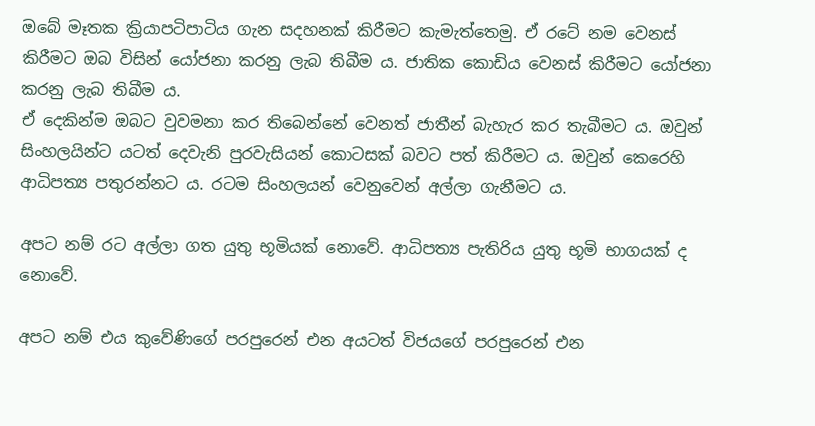ඔබේ මෑතක ක්‍රියාපටිපාටිය ගැන සදහනක් කිරීමට කැමැත්තෙමු. ඒ රටේ නම වෙනස් කිරීමට ඔබ විසින් යෝජනා කරනු ලැබ තිබීම ය. ජාතික කොඩිය වෙනස් කිරීමට යෝජනා කරනු ලැබ තිබීම ය.
ඒ දෙකින්ම ඔබට වුවමනා කර තිබෙන්නේ වෙනත් ජාතීන් බැහැර කර තැබීමට ය. ඔවුන් සිංහලයින්ට යටත් දෙවැනි පුරවැසියන් කොටසක් බවට පත් කිරීමට ය. ඔවුන් කෙරෙහි ආධිපත්‍ය පතුරන්නට ය. රටම සිංහලයන් වෙනුවෙන් අල්ලා ගැනීමට ය.

අපට නම් රට අල්ලා ගත යුතු භූමියක් නොවේ. ආධිපත්‍ය පැතිරිය යුතු භූමි භාගයක් ද නොවේ.

අපට නම් එය කුවේණිගේ පරපුරෙන් එන අයටත් විජයගේ පරපුරෙන් එන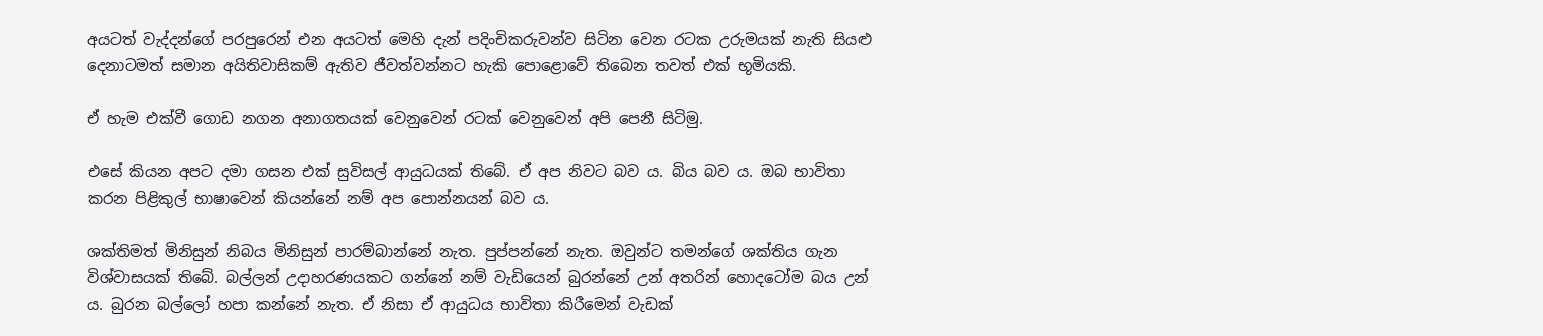අයටත් වැද්දන්ගේ පරපුරෙන් එන අයටත් මෙහි දැන් පදිංචිකරුවන්ව සිටින වෙන රටක උරුමයක් නැති සියළු දෙනාටමත් සමාන අයිතිවාසිකම් ඇතිව ජීවත්වන්නට හැකි පොළොවේ තිබෙන තවත් එක් භූමියකි.

ඒ හැම එක්වී ගොඩ නගන අනාගතයක් වෙනුවෙන් රටක් වෙනුවෙන් අපි පෙනී සිටිමු.

එසේ කියන අපට දමා ගසන එක් සුවිසල් ආයුධයක් තිබේ. ඒ අප නිවට බව ය. බිය බව ය. ඔබ භාවිතා කරන පිළිකුල් භාෂාවෙන් කියන්නේ නම් අප පොන්නයන් බව ය.

ශක්තිමත් මිනිසුන් නිබය මිනිසුන් පාරම්බාන්නේ නැත. පුප්පන්නේ නැත. ඔවුන්ට තමන්ගේ ශක්තිය ගැන විශ්වාසයක් තිබේ. බල්ලන් උදාහරණයකට ගන්නේ නම් වැඩියෙන් බුරන්නේ උන් අතරින් හොදටෝම බය උන් ය. බුරන බල්ලෝ හපා කන්නේ නැත. ඒ නිසා ඒ ආයුධය භාවිතා කිරීමෙන් වැඩක්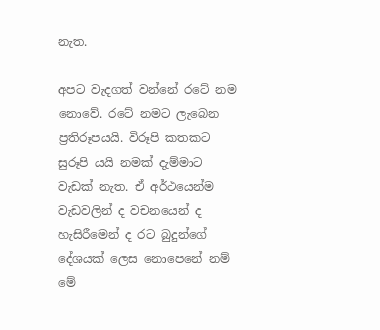නැත.

අපට වැදගත් වන්නේ රටේ නම නොවේ. රටේ නමට ලැබෙන ප්‍රතිරූපයයි. විරූපි කතකට සුරූපි යයි නමක් දැම්මාට වැඩක් නැත. ඒ අර්ථයෙන්ම වැඩවලින් ද වචනයෙන් ද හැසිරීමෙන් ද රට බුදුන්ගේ දේශයක් ලෙස නොපෙනේ නම් මේ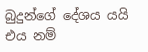බුදුන්ගේ දේශය යයි එය නම්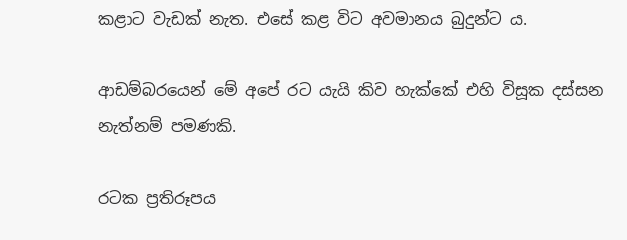ක‍ළාට වැඩක් නැත. එසේ කළ විට අවමානය බුදුන්ට ය.

ආඩම්බරයෙන් මේ අපේ රට යැයි කිව හැක්කේ එහි විසූක දස්සන නැත්නම් පමණකි.

රටක ප්‍රතිරූපය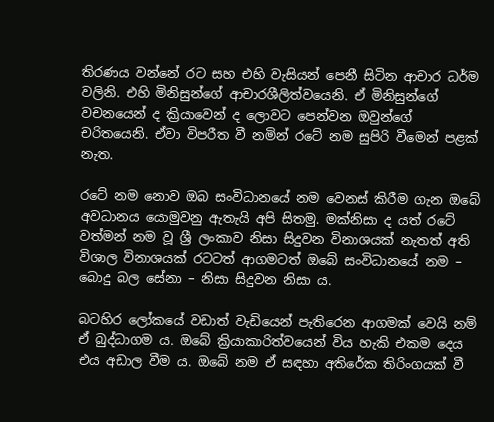තිරණය වන්නේ රට සහ එහි වැසියන් පෙනී සිටින ආචාර ධර්ම වලිනි. එහි මිනිසුන්ගේ ආචාරශීලිත්වයෙනි. ඒ මිනිසුන්ගේ වචනයෙන් ද ක්‍රියාවෙන් ද ලොවට පෙන්වන ඔවුන්ගේ චරිතයෙනි. ඒවා විපරීත වී නමින් රටේ නම සුපිරි වීමෙන් පළක් නැත.

රටේ නම නොව ඔබ සංවිධානයේ නම වෙනස් කිරීම ගැන ඔබේ අවධානය යොමුවනු ඇතැයි අපි සිතමු. මක්නිසා ද යත් රටේ වත්මන් නම වූ ශ්‍රී ලංකාව නිසා සිදුවන විනාශයක් නැතත් අති විශාල විනාශයක් රටටත් ආගමටත් ඔබේ සංවිධානයේ නම – බොදු බල සේනා – නිසා සිදුවන නිසා ය.

බටහිර ලෝකයේ වඩාත් වැඩියෙන් පැතිරෙන ආගමක් වෙයි නම් ඒ බුද්ධාගම ය. ඔබේ ක්‍රියාකාරිත්වයෙන් විය හැකි එකම දෙය එය අඩාල වීම ය. ඔබේ නම ඒ සඳහා අතිරේක තිරිංගයක් වී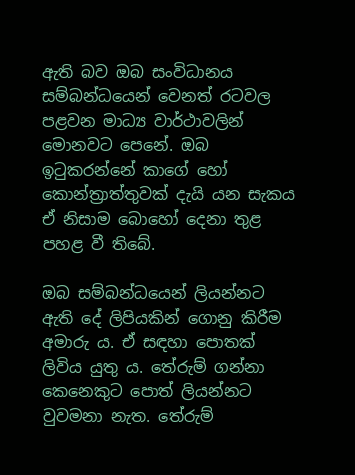ඇති බව ඔබ සංවිධානය සම්බන්ධයෙන් වෙනත් රටවල පළවන මාධ්‍ය වාර්ථාවලින් මොනවට පෙනේ. ඔබ ඉටුකරන්නේ කාගේ හෝ කොන්ත්‍රාත්තුවක් දැයි යන සැකය ඒ නිසාම බොහෝ දෙනා තුළ පහළ වී තිබේ.

ඔබ සම්බන්ධයෙන් ලියන්නට ඇති දේ ලිපියකින් ගොනු කිරීම අමාරු ය. ඒ සඳහා පොතක් ලිවිය යුතු ය. තේරුම් ගන්නා කෙනෙකුට පොත් ලියන්නට වුවමනා නැත. තේරුම්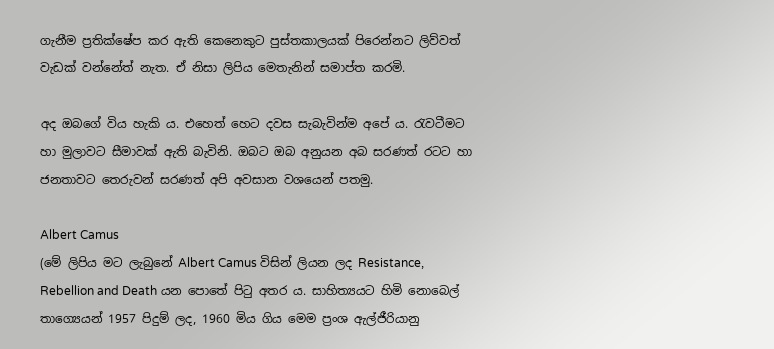ගැනීම ප්‍රතික්ෂේප කර ඇති කෙනෙකුට පුස්තකාලයක් පිරෙන්නට ලිව්වත් වැඩක් වන්නේත් නැත. ඒ නිසා ලිපිය මෙතැනින් සමාප්ත කරමි.

අද ඔබගේ විය හැකි ය. එහෙත් හෙට දවස සැබැවින්ම අපේ ය. රැවටීමට හා මුලාවට සීමාවක් ඇති බැවිනි. ඔබට ඔබ අනුයන අබ සරණත් රටට හා ජනතාවට තෙරුවන් සරණත් අපි අවසාන වශයෙන් පතමු.

Albert Camus
(මේ ලිපිය මට ලැබුනේ Albert Camus විසින් ලියන ලද Resistance, Rebellion and Death යන පොතේ පිටු අතර ය. සාහිත්‍යයට හිමි නොබෙල් තාග්‍යෙයන් 1957 පිදුම් ලද, 1960 මිය ගිය මෙම ප්‍රංශ ඇල්ජීරියානු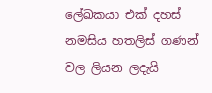ලේඛකයා එක් දහස් නමසිය හතලිස් ගණන් වල ලියන ලදැයි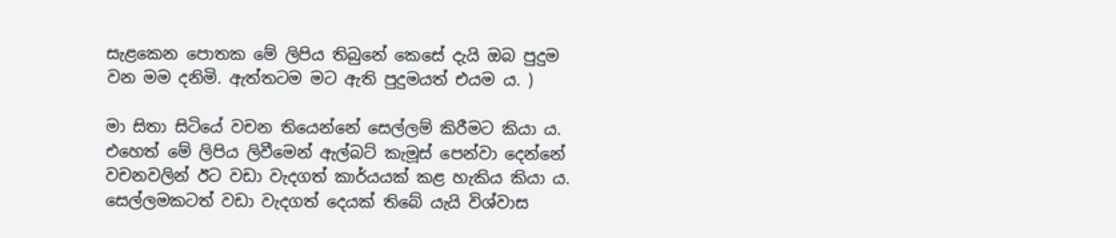සැළකෙන පොතක මේ ලිපිය තිබුනේ කෙසේ දැයි ඔබ පුදුම වන මම දනිමි. ඇත්තටම මට ඇති පුදුමයත් එයම ය. )

මා සිතා සිටියේ වචන තියෙන්නේ සෙල්ලම් කිරීමට කියා ය. එහෙත් මේ ලිපිය ලිවීමෙන් ඇල්බට් කැමූස් පෙන්වා දෙන්නේ වචනවලින් ඊට වඩා වැදගත් කාර්යයක් කළ හැකිය කියා ය. සෙල්ලමකටත් වඩා වැදගත් දෙයක් තිබේ යැයි විශ්වාස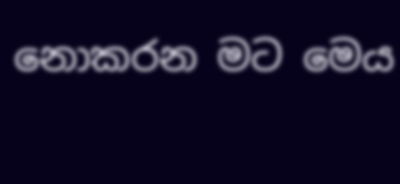නොකරන මට මෙය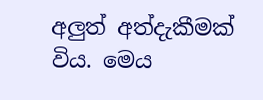අලුත් අත්දැකීමක් විය. මෙය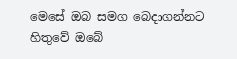මෙසේ ඔබ සමග බෙදාගන්නට හිතුවේ ඔබේ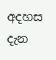අදහස දැන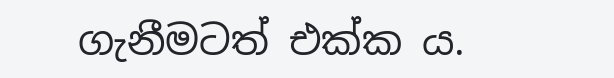ගැනීමටත් එක්ක ය.